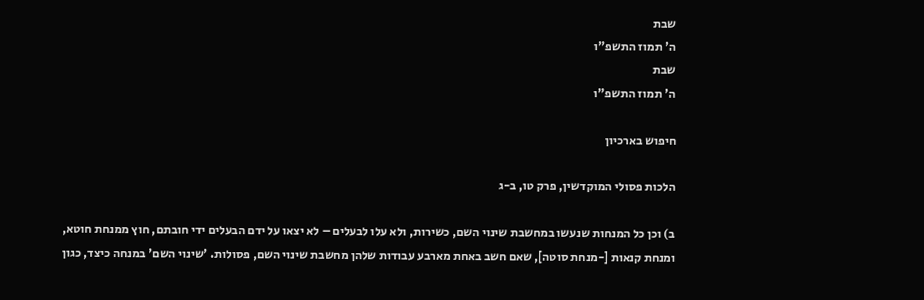שבת
ה' תמוז התשפ"ו
שבת
ה' תמוז התשפ"ו

חיפוש בארכיון

הלכות פסולי המוקדשין, פרק טו, ב-ג

ב) וכן כל המנחות שנעשו במחשבת שינוי השם, כשירות, ולא עלו לבעלים – לא יצאו על ידם הבעלים ידי חובתם, חוץ ממנחת חוטא, ומנחת קנאות [-מנחת סוטה], שאם חשב באחת מארבע עבודות שלהן מחשבת שינוי השם, פסולות. 'שינוי השם' במנחה כיצד, כגון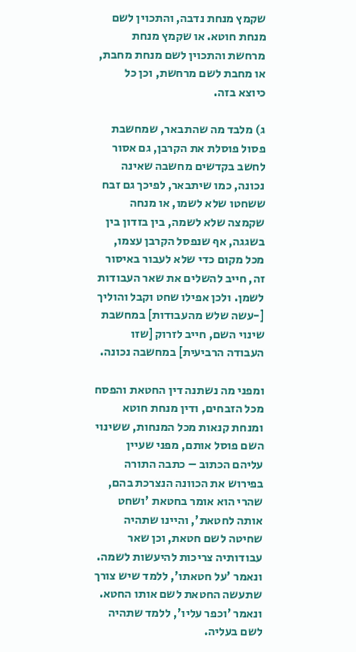שקמץ מנחת נדבה, והתכוין לשם מנחת חוטא. או שקמץ מנחת מרחשת והתכוין לשם מנחת מחבת, או מחבת לשם מרחשת, וכן כל כיוצא בזה.

ג) מלבד מה שהתבאר, שמחשבת פסול פוסלת את הקרבן, גם אסור לחשב בקדשים מחשבה שאינה נכונה, כמו שיתבאר, לפיכך גם זבח ששחטו שלא לשמו, או מנחה שקמצה שלא לשמה, בין בזדון בין בשגגה, אף שנפסל הקרבן עצמו, מכל מקום כדי שלא לעבור באיסור זה, חייב להשלים את שאר העבודות לשמן. ולכן אפילו שחט וקבל והוליך [-עשה שלש מהעבודות] במחשבת שינוי השם, חייב לזרוק [שזו העבודה הרביעית] במחשבה נכונה.

ומפני מה נשתנה דין החטאת והפסח מכל הזבחים, ודין מנחת חוטא ומנחת קנאות מכל המנחות, ששינוי השם פוסל אותם, מפני שעיין עליהם הכתוב – כתבה התורה בפירוש את הכוונה הנצרכת בהם, שהרי הוא אומר בחטאת 'ושחט אותה לחטאת', והיינו שתהיה שחיטה לשם חטאת, וכן שאר עבודותיה צריכות להיעשות לשמה. ונאמר 'על חטאתו', ללמד שיש צורך שתעשה החטאת לשם אותו החטא. ונאמר 'וכפר עליו', ללמד שתהיה לשם בעליה.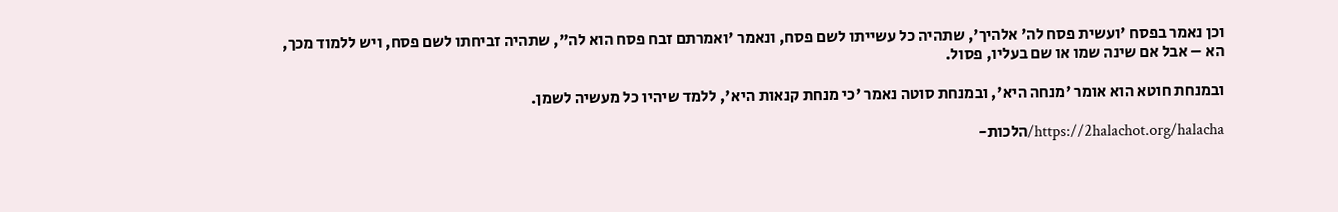וכן נאמר בפסח 'ועשית פסח לה' אלהיך', שתהיה כל עשייתו לשם פסח, ונאמר 'ואמרתם זבח פסח הוא לה", שתהיה זביחתו לשם פסח, ויש ללמוד מכך, הא – אבל אם שינה שמו או שם בעליו, פסול.

ובמנחת חוטא הוא אומר 'מנחה היא', ובמנחת סוטה נאמר 'כי מנחת קנאות היא', ללמד שיהיו כל מעשיה לשמן.

https://2halachot.org/halacha/הלכות-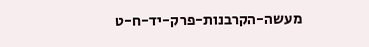מעשה-הקרבנות-פרק-יד-ח-ט